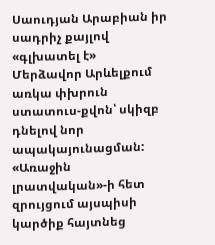Սաուդյան Արաբիան իր սադրիչ քայլով «գլխատել է» Մերձավոր Արևելքում առկա փխրուն ստատուս-քվոն՝ սկիզբ դնելով նոր ապակայունացման:
«Առաջին լրատվական»-ի հետ զրույցում այսպիսի կարծիք հայտնեց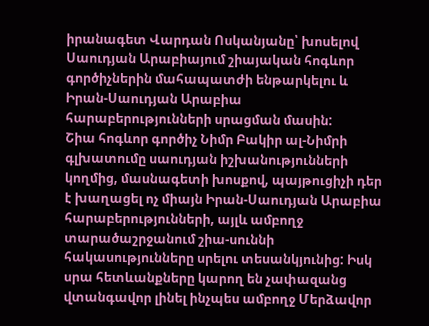իրանագետ Վարդան Ոսկանյանը՝ խոսելով Սաուդյան Արաբիայում շիայական հոգևոր գործիչներին մահապատժի ենթարկելու և Իրան-Սաուդյան Արաբիա հարաբերությունների սրացման մասին:
Շիա հոգևոր գործիչ Նիմր Բակիր ալ-Նիմրի գլխատումը սաուդյան իշխանությունների կողմից, մասնագետի խոսքով, պայթուցիչի դեր է խաղացել ոչ միայն Իրան-Սաուդյան Արաբիա հարաբերությունների, այլև ամբողջ տարածաշրջանում շիա-սուննի հակասությունները սրելու տեսանկյունից: Իսկ սրա հետևանքները կարող են չափազանց վտանգավոր լինել ինչպես ամբողջ Մերձավոր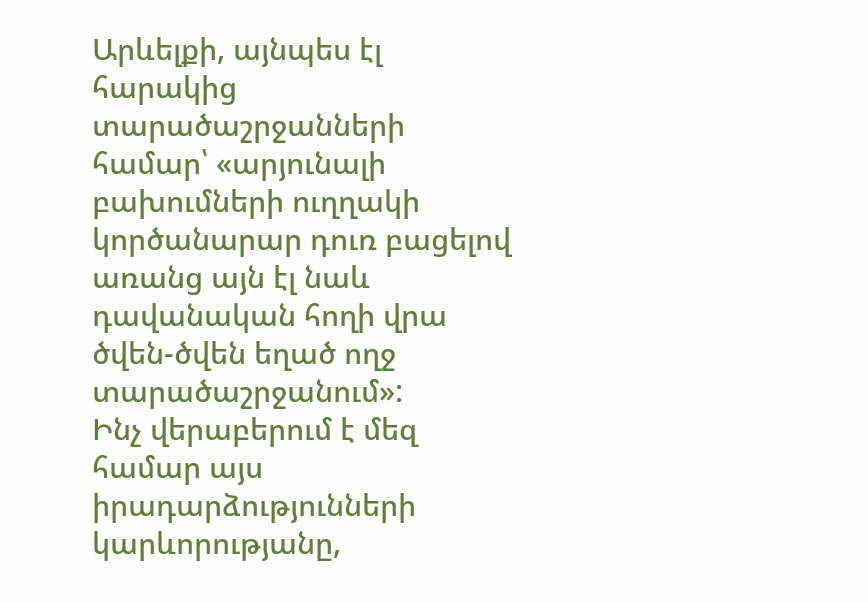Արևելքի, այնպես էլ հարակից տարածաշրջանների համար՝ «արյունալի բախումների ուղղակի կործանարար դուռ բացելով առանց այն էլ նաև դավանական հողի վրա ծվեն-ծվեն եղած ողջ տարածաշրջանում»:
Ինչ վերաբերում է մեզ համար այս իրադարձությունների կարևորությանը,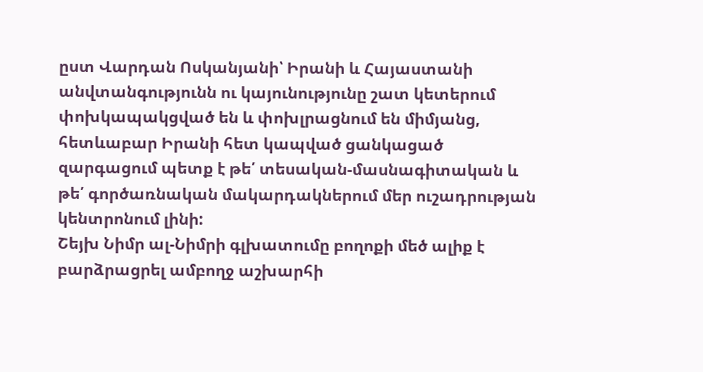ըստ Վարդան Ոսկանյանի՝ Իրանի և Հայաստանի անվտանգությունն ու կայունությունը շատ կետերում փոխկապակցված են և փոխլրացնում են միմյանց, հետևաբար Իրանի հետ կապված ցանկացած զարգացում պետք է թե՛ տեսական-մասնագիտական և թե՛ գործառնական մակարդակներում մեր ուշադրության կենտրոնում լինի:
Շեյխ Նիմր ալ-Նիմրի գլխատումը բողոքի մեծ ալիք է բարձրացրել ամբողջ աշխարհի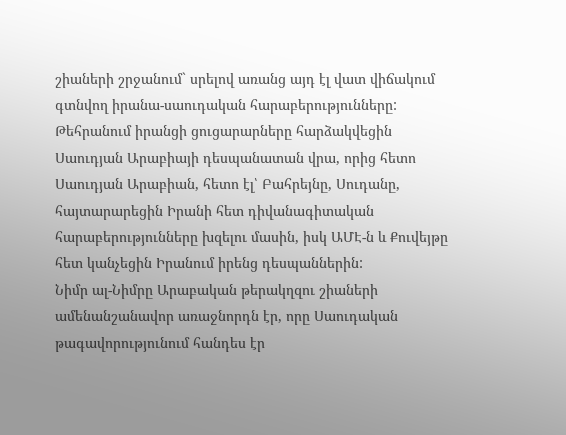շիաների շրջանում` սրելով առանց այդ էլ վատ վիճակում գտնվող իրանա-սաուդական հարաբերությունները: Թեհրանում իրանցի ցուցարարները հարձակվեցին Սաուդյան Արաբիայի դեսպանատան վրա, որից հետո Սաուդյան Արաբիան, հետո էլ՝ Բահրեյնը, Սուդանը, հայտարարեցին Իրանի հետ դիվանագիտական հարաբերությունները խզելու մասին, իսկ ԱՄԷ-ն և Քուվեյթը հետ կանչեցին Իրանում իրենց դեսպաններին:
Նիմր ալ-Նիմրը Արաբական թերակղզու շիաների ամենանշանավոր առաջնորդն էր, որը Սաուդական թագավորությունում հանդես էր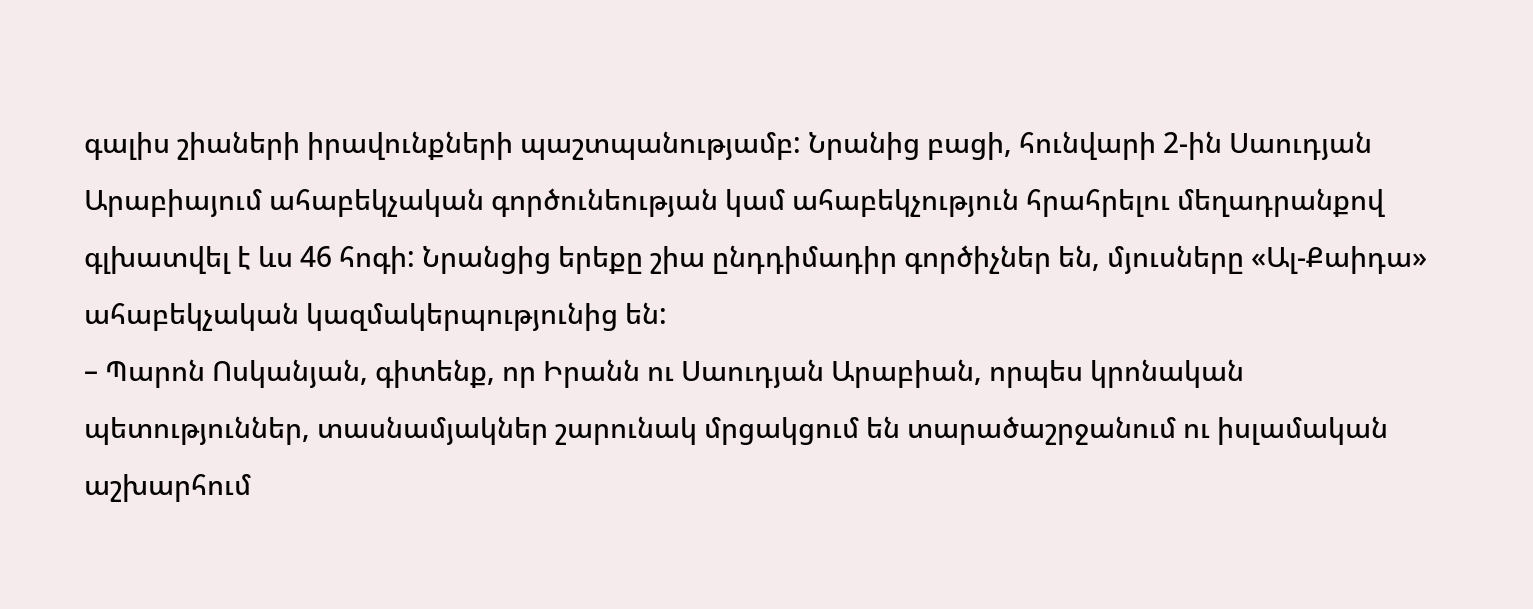գալիս շիաների իրավունքների պաշտպանությամբ: Նրանից բացի, հունվարի 2-ին Սաուդյան Արաբիայում ահաբեկչական գործունեության կամ ահաբեկչություն հրահրելու մեղադրանքով գլխատվել է ևս 46 հոգի: Նրանցից երեքը շիա ընդդիմադիր գործիչներ են, մյուսները «Ալ-Քաիդա» ահաբեկչական կազմակերպությունից են:
– Պարոն Ոսկանյան, գիտենք, որ Իրանն ու Սաուդյան Արաբիան, որպես կրոնական պետություններ, տասնամյակներ շարունակ մրցակցում են տարածաշրջանում ու իսլամական աշխարհում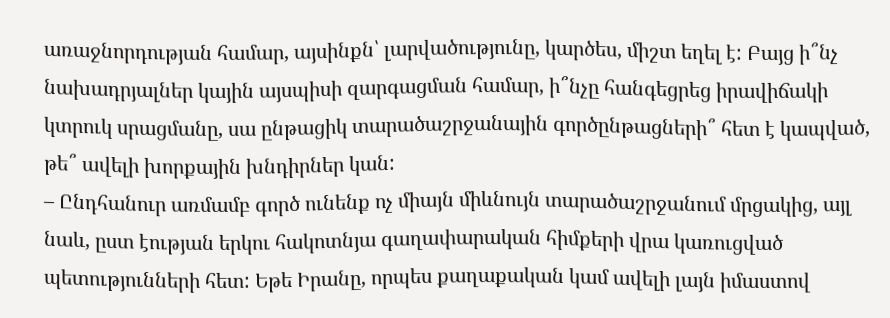առաջնորդության համար, այսինքն՝ լարվածությունը, կարծես, միշտ եղել է: Բայց ի՞նչ նախադրյալներ կային այսպիսի զարգացման համար, ի՞նչը հանգեցրեց իրավիճակի կտրուկ սրացմանը, սա ընթացիկ տարածաշրջանային գործընթացների՞ հետ է կապված, թե՞ ավելի խորքային խնդիրներ կան:
– Ընդհանուր առմամբ գործ ունենք ոչ միայն միևնույն տարածաշրջանում մրցակից, այլ նաև, ըստ էության երկու հակոտնյա գաղափարական հիմքերի վրա կառուցված պետությունների հետ: Եթե Իրանը, որպես քաղաքական կամ ավելի լայն իմաստով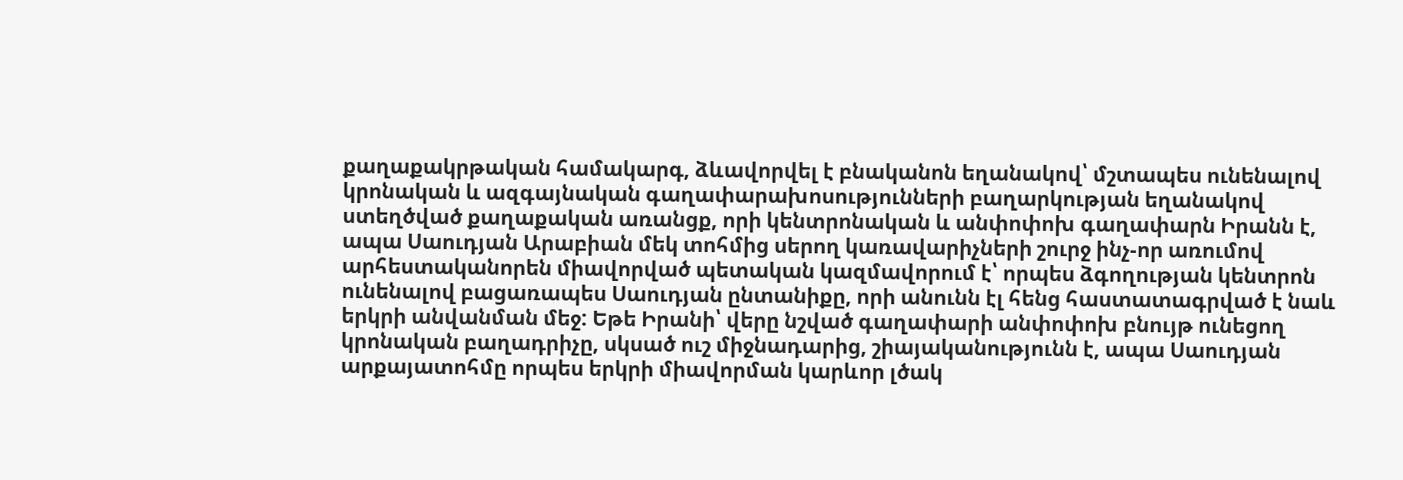քաղաքակրթական համակարգ, ձևավորվել է բնականոն եղանակով՝ մշտապես ունենալով կրոնական և ազգայնական գաղափարախոսությունների բաղարկության եղանակով ստեղծված քաղաքական առանցք, որի կենտրոնական և անփոփոխ գաղափարն Իրանն է, ապա Սաուդյան Արաբիան մեկ տոհմից սերող կառավարիչների շուրջ ինչ-որ առումով արհեստականորեն միավորված պետական կազմավորում է՝ որպես ձգողության կենտրոն ունենալով բացառապես Սաուդյան ընտանիքը, որի անունն էլ հենց հաստատագրված է նաև երկրի անվանման մեջ: Եթե Իրանի՝ վերը նշված գաղափարի անփոփոխ բնույթ ունեցող կրոնական բաղադրիչը, սկսած ուշ միջնադարից, շիայականությունն է, ապա Սաուդյան արքայատոհմը որպես երկրի միավորման կարևոր լծակ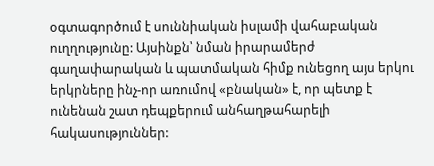օգտագործում է սուննիական իսլամի վահաբական ուղղությունը: Այսինքն՝ նման իրարամերժ գաղափարական և պատմական հիմք ունեցող այս երկու երկրները ինչ-որ առումով «բնական» է, որ պետք է ունենան շատ դեպքերում անհաղթահարելի հակասություններ: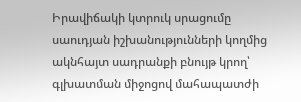Իրավիճակի կտրուկ սրացումը սաուդյան իշխանությունների կողմից ակնհայտ սադրանքի բնույթ կրող՝ գլխատման միջոցով մահապատժի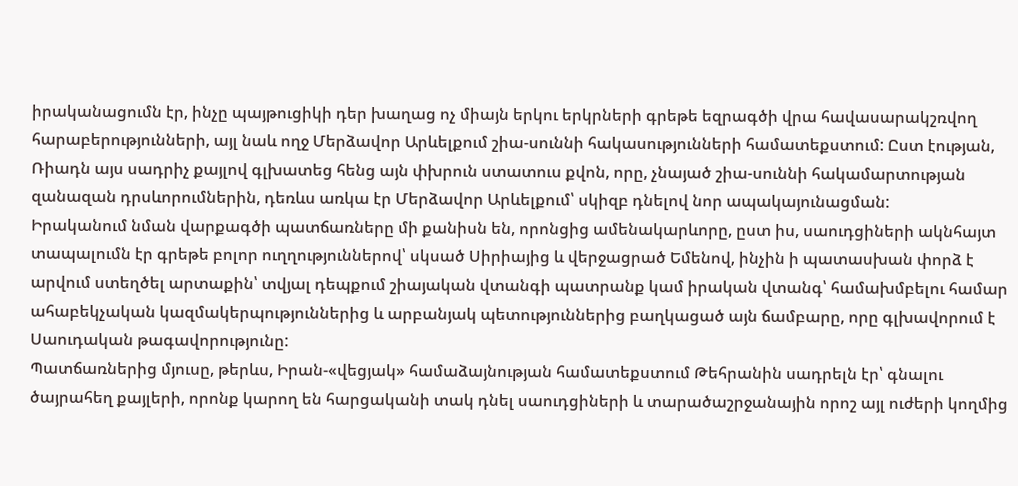իրականացումն էր, ինչը պայթուցիկի դեր խաղաց ոչ միայն երկու երկրների գրեթե եզրագծի վրա հավասարակշռվող հարաբերությունների, այլ նաև ողջ Մերձավոր Արևելքում շիա-սուննի հակասությունների համատեքստում: Ըստ էության, Ռիադն այս սադրիչ քայլով գլխատեց հենց այն փխրուն ստատուս քվոն, որը, չնայած շիա-սուննի հակամարտության զանազան դրսևորումներին, դեռևս առկա էր Մերձավոր Արևելքում՝ սկիզբ դնելով նոր ապակայունացման:
Իրականում նման վարքագծի պատճառները մի քանիսն են, որոնցից ամենակարևորը, ըստ իս, սաուդցիների ակնհայտ տապալումն էր գրեթե բոլոր ուղղություններով՝ սկսած Սիրիայից և վերջացրած Եմենով, ինչին ի պատասխան փորձ է արվում ստեղծել արտաքին՝ տվյալ դեպքում շիայական վտանգի պատրանք կամ իրական վտանգ՝ համախմբելու համար ահաբեկչական կազմակերպություններից և արբանյակ պետություններից բաղկացած այն ճամբարը, որը գլխավորում է Սաուդական թագավորությունը:
Պատճառներից մյուսը, թերևս, Իրան-«վեցյակ» համաձայնության համատեքստում Թեհրանին սադրելն էր՝ գնալու ծայրահեղ քայլերի, որոնք կարող են հարցականի տակ դնել սաուդցիների և տարածաշրջանային որոշ այլ ուժերի կողմից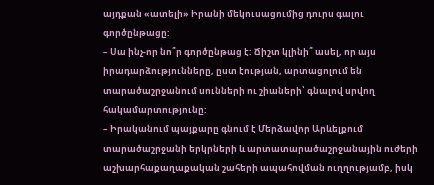այդքան «ատելի» Իրանի մեկուսացումից դուրս գալու գործընթացը:
– Սա ինչ-որ նո՞ր գործընթաց է: Ճիշտ կլինի՞ ասել, որ այս իրադարձությունները, ըստ էության, արտացոլում են տարածաշրջանում սունների ու շիաների՝ գնալով սրվող հակամարտությունը:
– Իրականում պայքարը գնում է Մերձավոր Արևելքում տարածաշրջանի երկրների և արտատարածաշրջանային ուժերի աշխարհաքաղաքական շահերի ապահովման ուղղությամբ, իսկ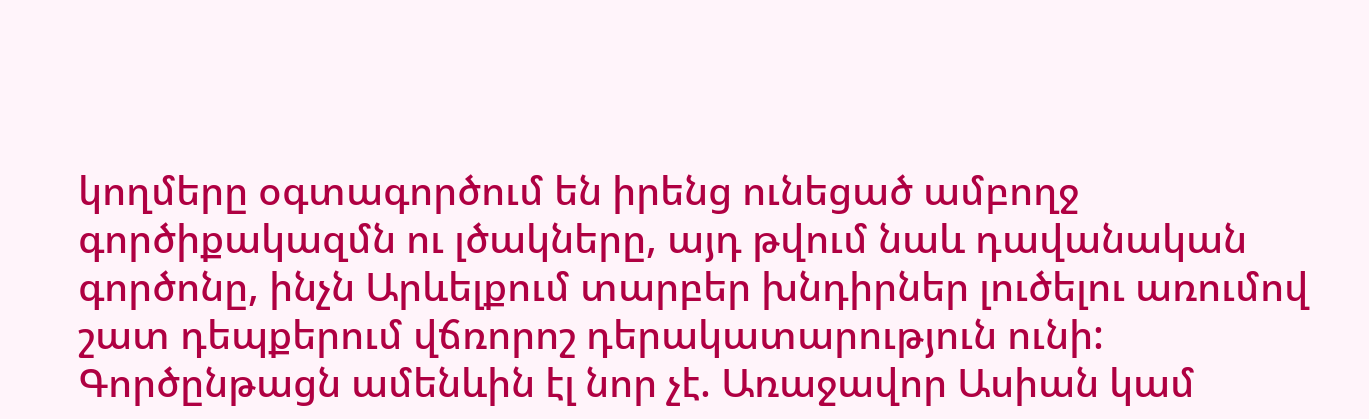կողմերը օգտագործում են իրենց ունեցած ամբողջ գործիքակազմն ու լծակները, այդ թվում նաև դավանական գործոնը, ինչն Արևելքում տարբեր խնդիրներ լուծելու առումով շատ դեպքերում վճռորոշ դերակատարություն ունի: Գործընթացն ամենևին էլ նոր չէ. Առաջավոր Ասիան կամ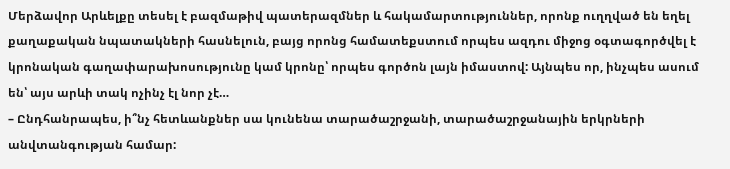Մերձավոր Արևելքը տեսել է բազմաթիվ պատերազմներ և հակամարտություններ, որոնք ուղղված են եղել քաղաքական նպատակների հասնելուն, բայց որոնց համատեքստում որպես ազդու միջոց օգտագործվել է կրոնական գաղափարախոսությունը կամ կրոնը՝ որպես գործոն լայն իմաստով: Այնպես որ, ինչպես ասում են՝ այս արևի տակ ոչինչ էլ նոր չէ…
– Ընդհանրապես, ի՞նչ հետևանքներ սա կունենա տարածաշրջանի, տարածաշրջանային երկրների անվտանգության համար: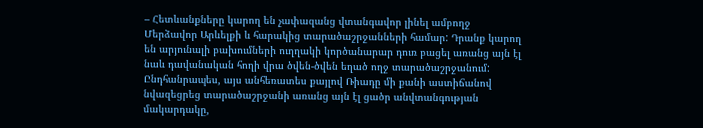– Հետևանքները կարող են չափազանց վտանգավոր լինել ամբողջ Մերձավոր Արևելքի և հարակից տարածաշրջանների համար: Դրանք կարող են արյունալի բախումների ուղղակի կործանարար դուռ բացել առանց այն էլ նաև դավանական հողի վրա ծվեն-ծվեն եղած ողջ տարածաշրջանում:
Ընդհանրապես, այս անհեռատես քայլով Ռիադը մի քանի աստիճանով նվազեցրեց տարածաշրջանի առանց այն էլ ցածր անվտանգության մակարդակը,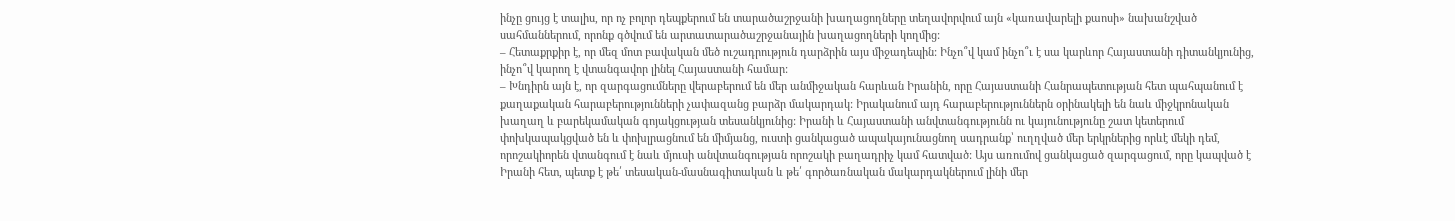ինչը ցույց է տալիս, որ ոչ բոլոր դեպքերում են տարածաշրջանի խաղացողները տեղավորվում այն «կառավարելի քաոսի» նախանշված սահմաններում, որոնք գծվում են արտատարածաշրջանային խաղացողների կողմից:
– Հետաքրքիր է, որ մեզ մոտ բավական մեծ ուշադրություն դարձրին այս միջադեպին: Ինչո՞վ կամ ինչո՞ւ է սա կարևոր Հայաստանի դիտանկյունից, ինչո՞վ կարող է վտանգավոր լինել Հայաստանի համար:
– Խնդիրն այն է, որ զարգացումները վերաբերում են մեր անմիջական հարևան Իրանին, որը Հայաստանի Հանրապետության հետ պահպանում է քաղաքական հարաբերությունների չափազանց բարձր մակարդակ: Իրականում այդ հարաբերություններն օրինակելի են նաև միջկրոնական խաղաղ և բարեկամական գոյակցության տեսանկյունից: Իրանի և Հայաստանի անվտանգությունն ու կայունությունը շատ կետերում փոխկապակցված են և փոխլրացնում են միմյանց, ուստի ցանկացած ապակայունացնող սադրանք՝ ուղղված մեր երկրներից որևէ մեկի դեմ, որոշակիորեն վտանգում է նաև մյուսի անվտանգության որոշակի բաղադրիչ կամ հատված: Այս առումով ցանկացած զարգացում, որը կապված է Իրանի հետ, պետք է թե՛ տեսական-մասնագիտական և թե՛ գործառնական մակարդակներում լինի մեր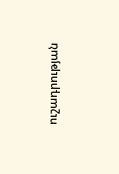ուշադրության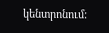կենտրոնում: